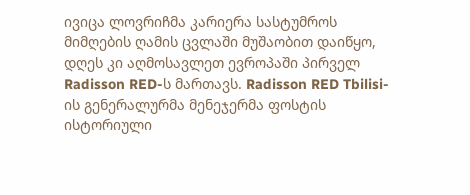ივიცა ლოვრიჩმა კარიერა სასტუმროს მიმღების ღამის ცვლაში მუშაობით დაიწყო, დღეს კი აღმოსავლეთ ევროპაში პირველ Radisson RED-ს მართავს. Radisson RED Tbilisi-ის გენერალურმა მენეჯერმა ფოსტის ისტორიული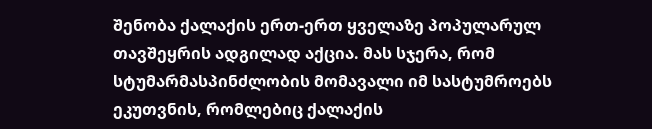შენობა ქალაქის ერთ-ერთ ყველაზე პოპულარულ თავშეყრის ადგილად აქცია. მას სჯერა, რომ სტუმარმასპინძლობის მომავალი იმ სასტუმროებს ეკუთვნის, რომლებიც ქალაქის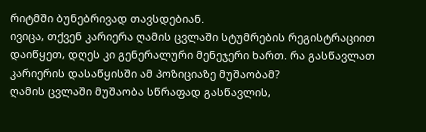რიტმში ბუნებრივად თავსდებიან.
ივიცა, თქვენ კარიერა ღამის ცვლაში სტუმრების რეგისტრაციით დაიწყეთ, დღეს კი გენერალური მენეჯერი ხართ. რა გასწავლათ კარიერის დასაწყისში ამ პოზიციაზე მუშაობამ?
ღამის ცვლაში მუშაობა სწრაფად გასწავლის,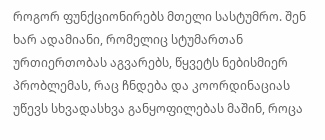როგორ ფუნქციონირებს მთელი სასტუმრო. შენ ხარ ადამიანი, რომელიც სტუმართან ურთიერთობას აგვარებს, წყვეტს ნებისმიერ პრობლემას, რაც ჩნდება და კოორდინაციას უწევს სხვადასხვა განყოფილებას მაშინ, როცა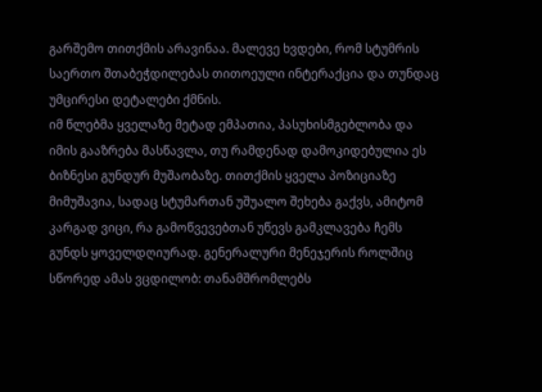გარშემო თითქმის არავინაა. მალევე ხვდები, რომ სტუმრის საერთო შთაბეჭდილებას თითოეული ინტერაქცია და თუნდაც უმცირესი დეტალები ქმნის.
იმ წლებმა ყველაზე მეტად ემპათია, პასუხისმგებლობა და იმის გააზრება მასწავლა, თუ რამდენად დამოკიდებულია ეს ბიზნესი გუნდურ მუშაობაზე. თითქმის ყველა პოზიციაზე მიმუშავია, სადაც სტუმართან უშუალო შეხება გაქვს, ამიტომ კარგად ვიცი, რა გამოწვევებთან უწევს გამკლავება ჩემს გუნდს ყოველდღიურად. გენერალური მენეჯერის როლშიც სწორედ ამას ვცდილობ: თანამშრომლებს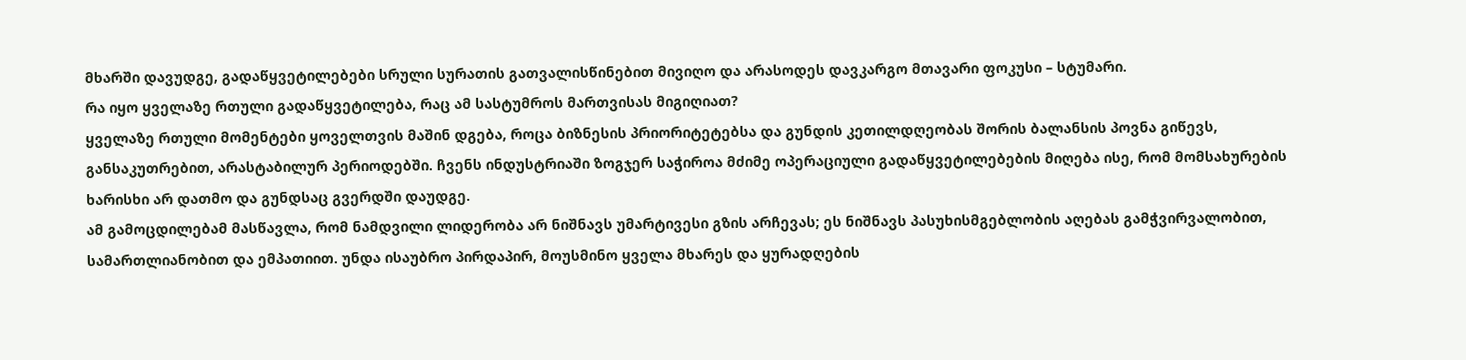მხარში დავუდგე, გადაწყვეტილებები სრული სურათის გათვალისწინებით მივიღო და არასოდეს დავკარგო მთავარი ფოკუსი – სტუმარი.
რა იყო ყველაზე რთული გადაწყვეტილება, რაც ამ სასტუმროს მართვისას მიგიღიათ?
ყველაზე რთული მომენტები ყოველთვის მაშინ დგება, როცა ბიზნესის პრიორიტეტებსა და გუნდის კეთილდღეობას შორის ბალანსის პოვნა გიწევს, განსაკუთრებით, არასტაბილურ პერიოდებში. ჩვენს ინდუსტრიაში ზოგჯერ საჭიროა მძიმე ოპერაციული გადაწყვეტილებების მიღება ისე, რომ მომსახურების ხარისხი არ დათმო და გუნდსაც გვერდში დაუდგე.
ამ გამოცდილებამ მასწავლა, რომ ნამდვილი ლიდერობა არ ნიშნავს უმარტივესი გზის არჩევას; ეს ნიშნავს პასუხისმგებლობის აღებას გამჭვირვალობით, სამართლიანობით და ემპათიით. უნდა ისაუბრო პირდაპირ, მოუსმინო ყველა მხარეს და ყურადღების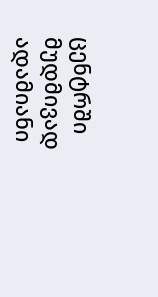ცენტრში მუდმივად ადამიანი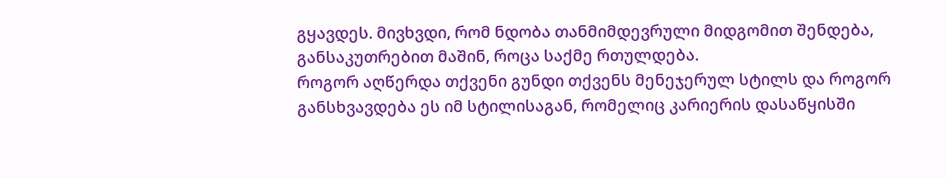გყავდეს. მივხვდი, რომ ნდობა თანმიმდევრული მიდგომით შენდება, განსაკუთრებით მაშინ, როცა საქმე რთულდება.
როგორ აღწერდა თქვენი გუნდი თქვენს მენეჯერულ სტილს და როგორ განსხვავდება ეს იმ სტილისაგან, რომელიც კარიერის დასაწყისში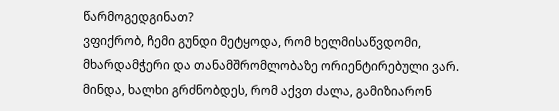წარმოგედგინათ?
ვფიქრობ, ჩემი გუნდი მეტყოდა, რომ ხელმისაწვდომი, მხარდამჭერი და თანამშრომლობაზე ორიენტირებული ვარ. მინდა, ხალხი გრძნობდეს, რომ აქვთ ძალა, გამიზიარონ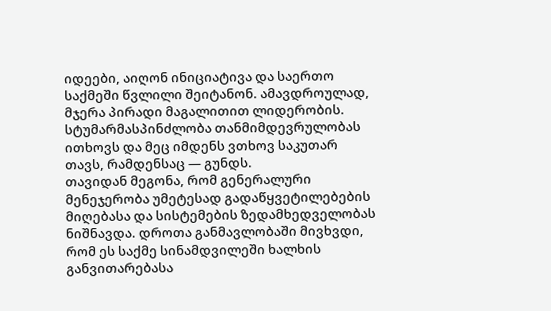იდეები, აიღონ ინიციატივა და საერთო საქმეში წვლილი შეიტანონ. ამავდროულად, მჯერა პირადი მაგალითით ლიდერობის. სტუმარმასპინძლობა თანმიმდევრულობას ითხოვს და მეც იმდენს ვთხოვ საკუთარ თავს, რამდენსაც — გუნდს.
თავიდან მეგონა, რომ გენერალური მენეჯერობა უმეტესად გადაწყვეტილებების მიღებასა და სისტემების ზედამხედველობას ნიშნავდა. დროთა განმავლობაში მივხვდი, რომ ეს საქმე სინამდვილეში ხალხის განვითარებასა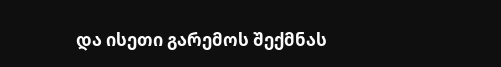და ისეთი გარემოს შექმნას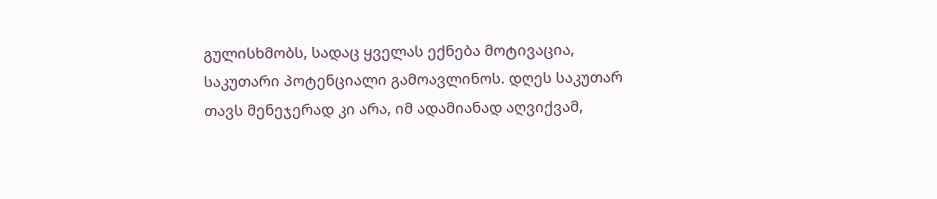გულისხმობს, სადაც ყველას ექნება მოტივაცია, საკუთარი პოტენციალი გამოავლინოს. დღეს საკუთარ თავს მენეჯერად კი არა, იმ ადამიანად აღვიქვამ,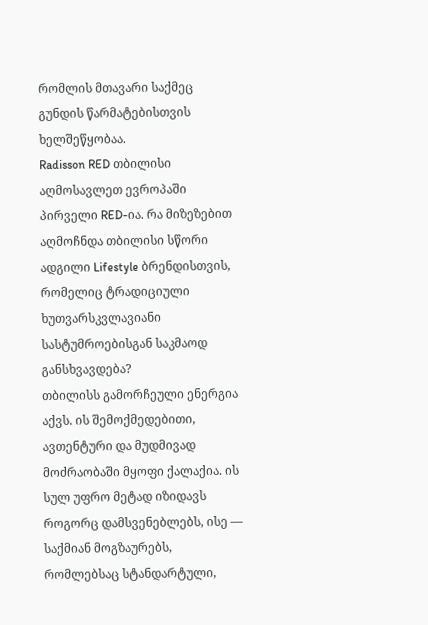რომლის მთავარი საქმეც გუნდის წარმატებისთვის ხელშეწყობაა.
Radisson RED თბილისი აღმოსავლეთ ევროპაში პირველი RED-ია. რა მიზეზებით აღმოჩნდა თბილისი სწორი ადგილი Lifestyle ბრენდისთვის, რომელიც ტრადიციული ხუთვარსკვლავიანი სასტუმროებისგან საკმაოდ განსხვავდება?
თბილისს გამორჩეული ენერგია აქვს. ის შემოქმედებითი, ავთენტური და მუდმივად მოძრაობაში მყოფი ქალაქია. ის სულ უფრო მეტად იზიდავს როგორც დამსვენებლებს, ისე — საქმიან მოგზაურებს, რომლებსაც სტანდარტული,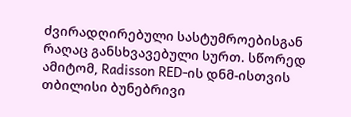ძვირადღირებული სასტუმროებისგან რაღაც განსხვავებული სურთ. სწორედ ამიტომ, Radisson RED-ის დნმ-ისთვის თბილისი ბუნებრივი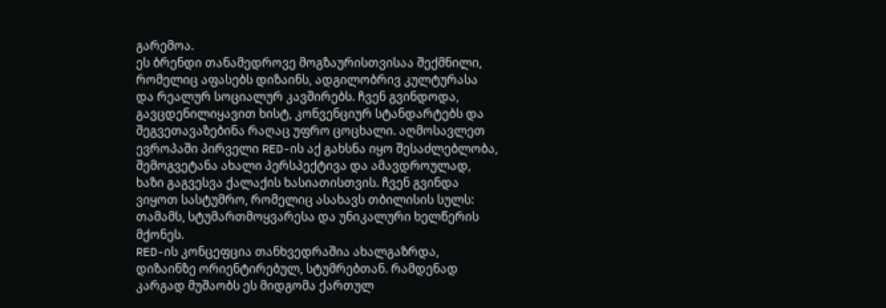გარემოა.
ეს ბრენდი თანამედროვე მოგზაურისთვისაა შექმნილი, რომელიც აფასებს დიზაინს, ადგილობრივ კულტურასა და რეალურ სოციალურ კავშირებს. ჩვენ გვინდოდა, გავცდენილიყავით ხისტ, კონვენციურ სტანდარტებს და შეგვეთავაზებინა რაღაც უფრო ცოცხალი. აღმოსავლეთ ევროპაში პირველი RED-ის აქ გახსნა იყო შესაძლებლობა, შემოგვეტანა ახალი პერსპექტივა და ამავდროულად, ხაზი გაგვესვა ქალაქის ხასიათისთვის. ჩვენ გვინდა ვიყოთ სასტუმრო, რომელიც ასახავს თბილისის სულს: თამამს, სტუმართმოყვარესა და უნიკალური ხელწერის მქონეს.
RED-ის კონცეფცია თანხვედრაშია ახალგაზრდა, დიზაინზე ორიენტირებულ, სტუმრებთან. რამდენად კარგად მუშაობს ეს მიდგომა ქართულ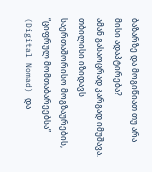ბაზარზე და მოგიწიათ თუ არა მისი ადაპტირება?
ამან გასაოცრად კარგად იმუშავა. თბილისი იზიდავს საერთაშორისო მოგზაურების, “ციფრულ მომთაბარეებსა” (Digital Nomad) და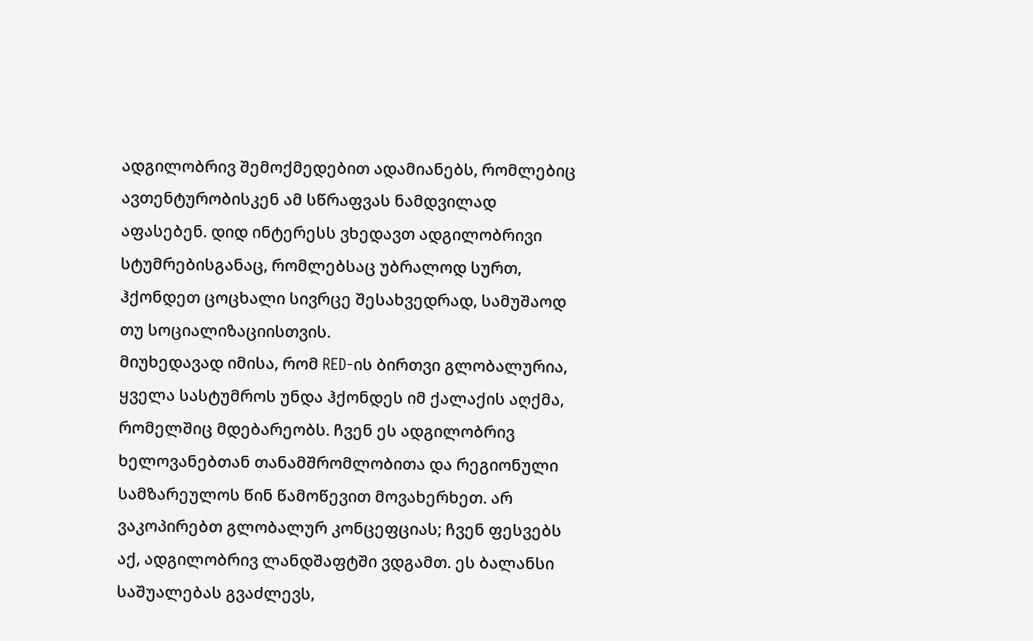ადგილობრივ შემოქმედებით ადამიანებს, რომლებიც ავთენტურობისკენ ამ სწრაფვას ნამდვილად აფასებენ. დიდ ინტერესს ვხედავთ ადგილობრივი სტუმრებისგანაც, რომლებსაც უბრალოდ სურთ, ჰქონდეთ ცოცხალი სივრცე შესახვედრად, სამუშაოდ თუ სოციალიზაციისთვის.
მიუხედავად იმისა, რომ RED-ის ბირთვი გლობალურია, ყველა სასტუმროს უნდა ჰქონდეს იმ ქალაქის აღქმა, რომელშიც მდებარეობს. ჩვენ ეს ადგილობრივ ხელოვანებთან თანამშრომლობითა და რეგიონული სამზარეულოს წინ წამოწევით მოვახერხეთ. არ ვაკოპირებთ გლობალურ კონცეფციას; ჩვენ ფესვებს აქ, ადგილობრივ ლანდშაფტში ვდგამთ. ეს ბალანსი საშუალებას გვაძლევს,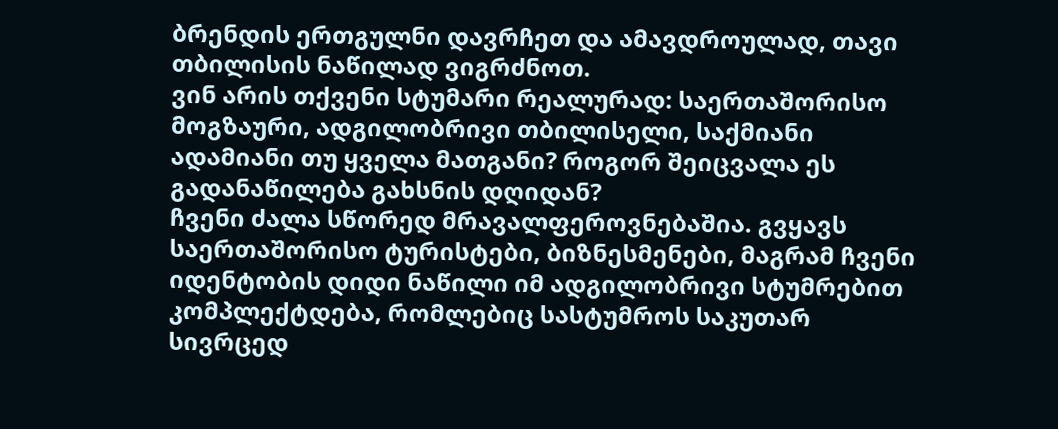ბრენდის ერთგულნი დავრჩეთ და ამავდროულად, თავი თბილისის ნაწილად ვიგრძნოთ.
ვინ არის თქვენი სტუმარი რეალურად: საერთაშორისო მოგზაური, ადგილობრივი თბილისელი, საქმიანი ადამიანი თუ ყველა მათგანი? როგორ შეიცვალა ეს გადანაწილება გახსნის დღიდან?
ჩვენი ძალა სწორედ მრავალფეროვნებაშია. გვყავს საერთაშორისო ტურისტები, ბიზნესმენები, მაგრამ ჩვენი იდენტობის დიდი ნაწილი იმ ადგილობრივი სტუმრებით კომპლექტდება, რომლებიც სასტუმროს საკუთარ სივრცედ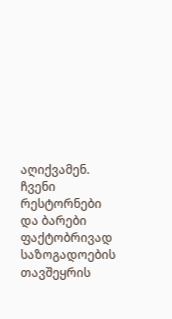აღიქვამენ. ჩვენი რესტორნები და ბარები ფაქტობრივად საზოგადოების თავშეყრის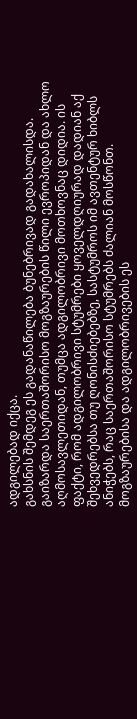ადგილებად იქცა.
გახსნის შემდეგ ეს გადანაწილება ბუნებრივად გადახალისდა. გაიზარდა საერთაშორისო მოგზაურების წილი ევროპიდან და ახლო აღმოსავლეთიდან, თუმცა ადგილობრივი მოთხოვნაც დიდია. ის ფაქტი, რომ ადგილობრივი სტუმრები ყოველდღიურად დადიან აქ შეხვედრებსა თუ ღონისძიებებზე, სასტუმროს იმ ავთენტურ ხიბლს ანიჭებს, რაც საერთაშორისო სტუმრებს ძალიან მოსწონთ. მოგზაურებისა და ადგილობრივების ეს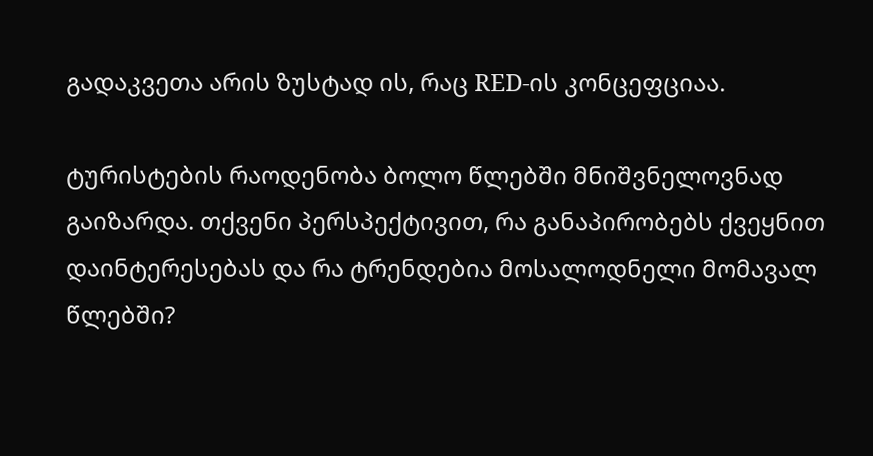გადაკვეთა არის ზუსტად ის, რაც RED-ის კონცეფციაა.

ტურისტების რაოდენობა ბოლო წლებში მნიშვნელოვნად გაიზარდა. თქვენი პერსპექტივით, რა განაპირობებს ქვეყნით დაინტერესებას და რა ტრენდებია მოსალოდნელი მომავალ წლებში?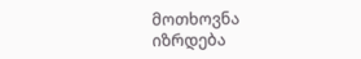მოთხოვნა იზრდება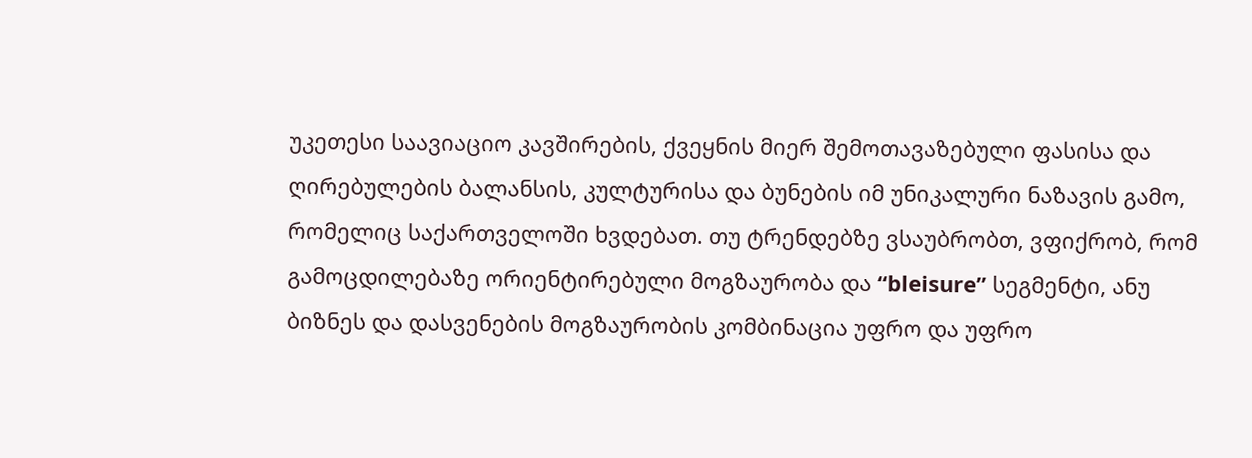უკეთესი საავიაციო კავშირების, ქვეყნის მიერ შემოთავაზებული ფასისა და ღირებულების ბალანსის, კულტურისა და ბუნების იმ უნიკალური ნაზავის გამო, რომელიც საქართველოში ხვდებათ. თუ ტრენდებზე ვსაუბრობთ, ვფიქრობ, რომ გამოცდილებაზე ორიენტირებული მოგზაურობა და “bleisure” სეგმენტი, ანუ ბიზნეს და დასვენების მოგზაურობის კომბინაცია უფრო და უფრო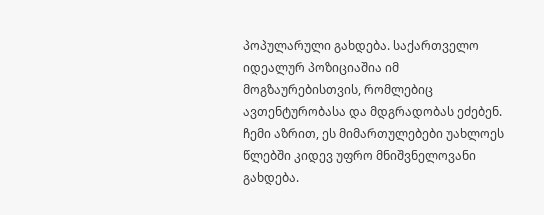პოპულარული გახდება. საქართველო იდეალურ პოზიციაშია იმ მოგზაურებისთვის, რომლებიც ავთენტურობასა და მდგრადობას ეძებენ. ჩემი აზრით, ეს მიმართულებები უახლოეს წლებში კიდევ უფრო მნიშვნელოვანი გახდება.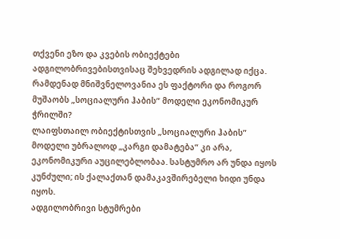თქვენი ეზო და კვების ობიექტები ადგილობრივებისთვისაც შეხვედრის ადგილად იქცა. რამდენად მნიშვნელოვანია ეს ფაქტორი და როგორ მუშაობს „სოციალური ჰაბის“ მოდელი ეკონომიკურ ჭრილში?
ლაიფსთაილ ობიექტისთვის „სოციალური ჰაბის” მოდელი უბრალოდ „კარგი დამატება” კი არა, ეკონომიკური აუცილებლობაა. სასტუმრო არ უნდა იყოს კუნძული; ის ქალაქთან დამაკავშირებელი ხიდი უნდა იყოს.
ადგილობრივი სტუმრები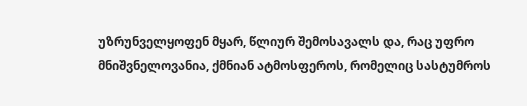უზრუნველყოფენ მყარ, წლიურ შემოსავალს და, რაც უფრო მნიშვნელოვანია, ქმნიან ატმოსფეროს, რომელიც სასტუმროს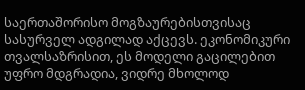საერთაშორისო მოგზაურებისთვისაც სასურველ ადგილად აქცევს. ეკონომიკური თვალსაზრისით, ეს მოდელი გაცილებით უფრო მდგრადია, ვიდრე მხოლოდ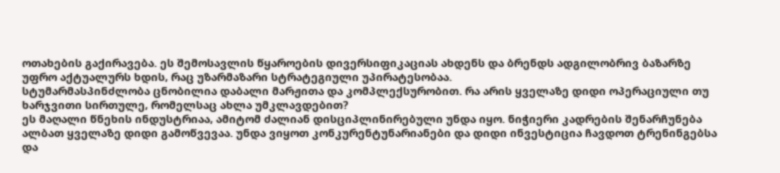ოთახების გაქირავება. ეს შემოსავლის წყაროების დივერსიფიკაციას ახდენს და ბრენდს ადგილობრივ ბაზარზე უფრო აქტუალურს ხდის, რაც უზარმაზარი სტრატეგიული უპირატესობაა.
სტუმარმასპინძლობა ცნობილია დაბალი მარჟითა და კომპლექსურობით. რა არის ყველაზე დიდი ოპერაციული თუ ხარჯვითი სირთულე, რომელსაც ახლა უმკლავდებით?
ეს მაღალი წნეხის ინდუსტრიაა, ამიტომ ძალიან დისციპლინირებული უნდა იყო. ნიჭიერი კადრების შენარჩუნება ალბათ ყველაზე დიდი გამოწვევაა. უნდა ვიყოთ კონკურენტუნარიანები და დიდი ინვესტიცია ჩავდოთ ტრენინგებსა და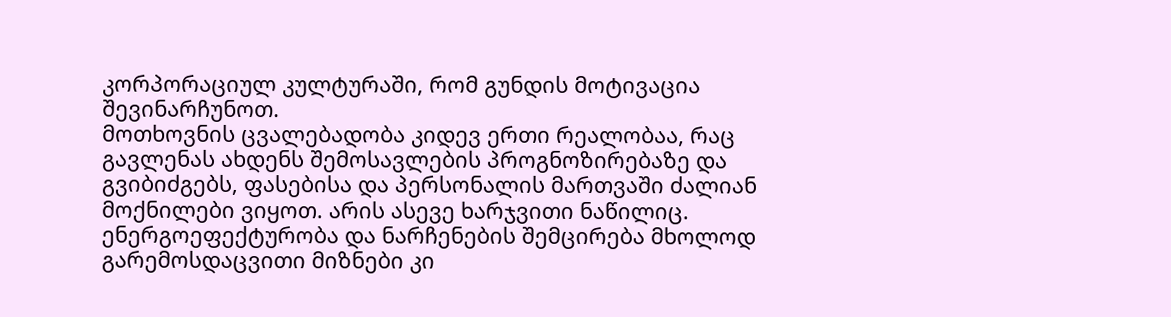კორპორაციულ კულტურაში, რომ გუნდის მოტივაცია შევინარჩუნოთ.
მოთხოვნის ცვალებადობა კიდევ ერთი რეალობაა, რაც გავლენას ახდენს შემოსავლების პროგნოზირებაზე და გვიბიძგებს, ფასებისა და პერსონალის მართვაში ძალიან მოქნილები ვიყოთ. არის ასევე ხარჯვითი ნაწილიც. ენერგოეფექტურობა და ნარჩენების შემცირება მხოლოდ გარემოსდაცვითი მიზნები კი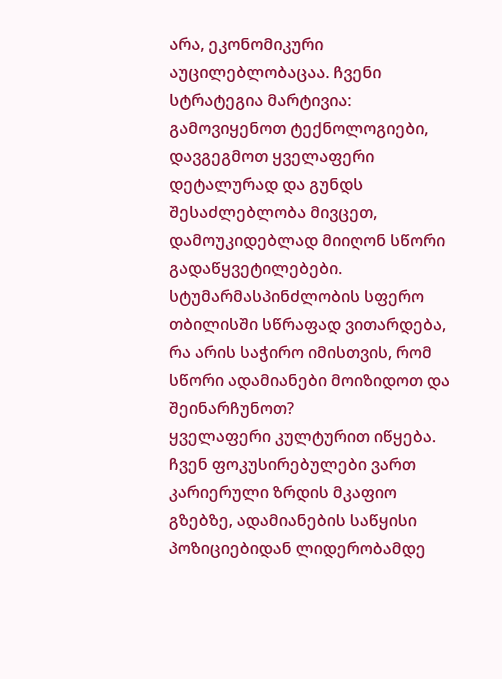არა, ეკონომიკური აუცილებლობაცაა. ჩვენი სტრატეგია მარტივია: გამოვიყენოთ ტექნოლოგიები, დავგეგმოთ ყველაფერი დეტალურად და გუნდს შესაძლებლობა მივცეთ, დამოუკიდებლად მიიღონ სწორი გადაწყვეტილებები.
სტუმარმასპინძლობის სფერო თბილისში სწრაფად ვითარდება, რა არის საჭირო იმისთვის, რომ სწორი ადამიანები მოიზიდოთ და შეინარჩუნოთ?
ყველაფერი კულტურით იწყება. ჩვენ ფოკუსირებულები ვართ კარიერული ზრდის მკაფიო გზებზე, ადამიანების საწყისი პოზიციებიდან ლიდერობამდე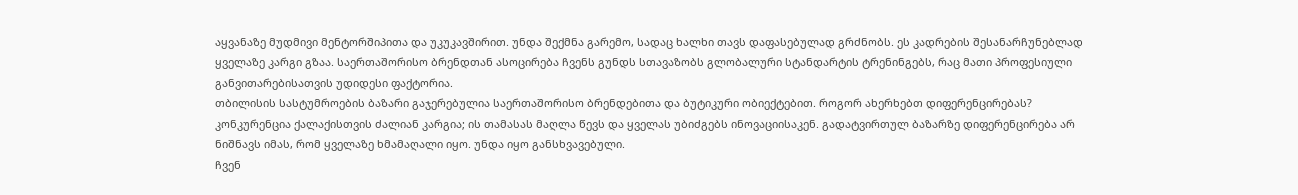აყვანაზე მუდმივი მენტორშიპითა და უკუკავშირით. უნდა შექმნა გარემო, სადაც ხალხი თავს დაფასებულად გრძნობს. ეს კადრების შესანარჩუნებლად ყველაზე კარგი გზაა. საერთაშორისო ბრენდთან ასოცირება ჩვენს გუნდს სთავაზობს გლობალური სტანდარტის ტრენინგებს, რაც მათი პროფესიული განვითარებისათვის უდიდესი ფაქტორია.
თბილისის სასტუმროების ბაზარი გაჯერებულია საერთაშორისო ბრენდებითა და ბუტიკური ობიექტებით. როგორ ახერხებთ დიფერენცირებას?
კონკურენცია ქალაქისთვის ძალიან კარგია; ის თამასას მაღლა წევს და ყველას უბიძგებს ინოვაციისაკენ. გადატვირთულ ბაზარზე დიფერენცირება არ ნიშნავს იმას, რომ ყველაზე ხმამაღალი იყო. უნდა იყო განსხვავებული.
ჩვენ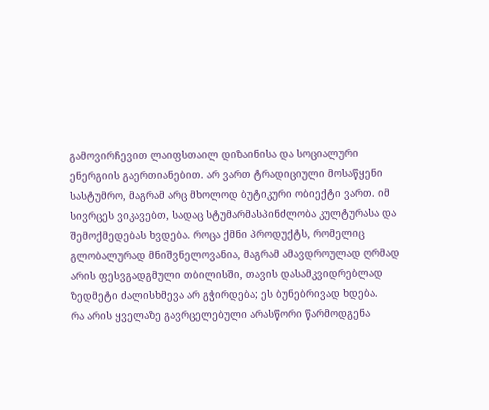გამოვირჩევით ლაიფსთაილ დიზაინისა და სოციალური ენერგიის გაერთიანებით. არ ვართ ტრადიციული მოსაწყენი სასტუმრო, მაგრამ არც მხოლოდ ბუტიკური ობიექტი ვართ. იმ სივრცეს ვიკავებთ, სადაც სტუმარმასპინძლობა კულტურასა და შემოქმედებას ხვდება. როცა ქმნი პროდუქტს, რომელიც გლობალურად მნიშვნელოვანია, მაგრამ ამავდროულად ღრმად არის ფესვგადგმული თბილისში, თავის დასამკვიდრებლად ზედმეტი ძალისხმევა არ გჭირდება; ეს ბუნებრივად ხდება.
რა არის ყველაზე გავრცელებული არასწორი წარმოდგენა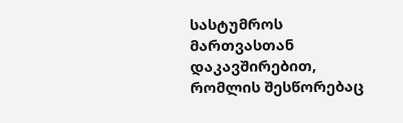სასტუმროს მართვასთან დაკავშირებით, რომლის შესწორებაც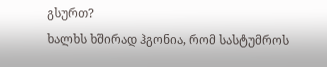გსურთ?
ხალხს ხშირად ჰგონია, რომ სასტუმროს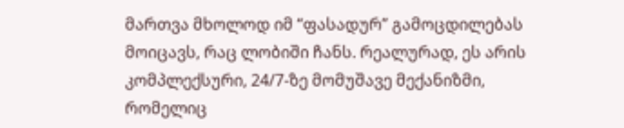მართვა მხოლოდ იმ “ფასადურ” გამოცდილებას მოიცავს, რაც ლობიში ჩანს. რეალურად, ეს არის კომპლექსური, 24/7-ზე მომუშავე მექანიზმი, რომელიც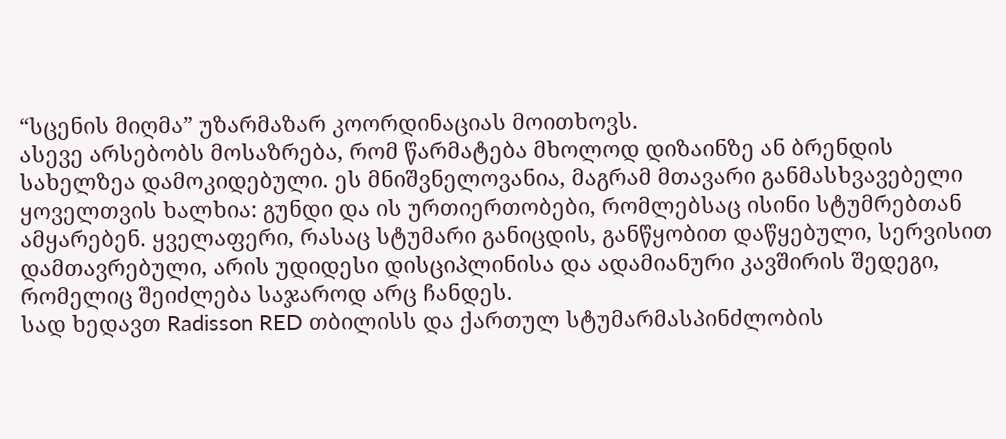“სცენის მიღმა” უზარმაზარ კოორდინაციას მოითხოვს.
ასევე არსებობს მოსაზრება, რომ წარმატება მხოლოდ დიზაინზე ან ბრენდის სახელზეა დამოკიდებული. ეს მნიშვნელოვანია, მაგრამ მთავარი განმასხვავებელი ყოველთვის ხალხია: გუნდი და ის ურთიერთობები, რომლებსაც ისინი სტუმრებთან ამყარებენ. ყველაფერი, რასაც სტუმარი განიცდის, განწყობით დაწყებული, სერვისით დამთავრებული, არის უდიდესი დისციპლინისა და ადამიანური კავშირის შედეგი, რომელიც შეიძლება საჯაროდ არც ჩანდეს.
სად ხედავთ Radisson RED თბილისს და ქართულ სტუმარმასპინძლობის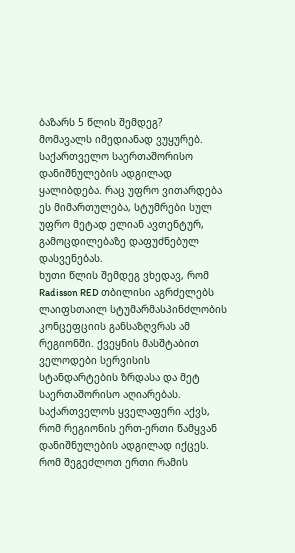ბაზარს 5 წლის შემდეგ?
მომავალს იმედიანად ვუყურებ. საქართველო საერთაშორისო დანიშნულების ადგილად ყალიბდება. რაც უფრო ვითარდება ეს მიმართულება, სტუმრები სულ უფრო მეტად ელიან ავთენტურ, გამოცდილებაზე დაფუძნებულ დასვენებას.
ხუთი წლის შემდეგ ვხედავ, რომ Radisson RED თბილისი აგრძელებს ლაიფსთაილ სტუმარმასპინძლობის კონცეფციის განსაზღვრას ამ რეგიონში. ქვეყნის მასშტაბით ველოდები სერვისის სტანდარტების ზრდასა და მეტ საერთაშორისო აღიარებას. საქართველოს ყველაფერი აქვს, რომ რეგიონის ერთ-ერთი წამყვან დანიშნულების ადგილად იქცეს.
რომ შეგეძლოთ ერთი რამის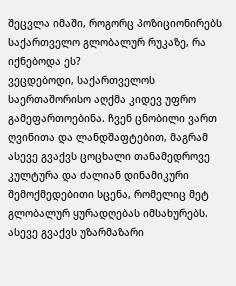შეცვლა იმაში, როგორც პოზიციონირებს საქართველო გლობალურ რუკაზე, რა იქნებოდა ეს?
ვეცდებოდი, საქართველოს საერთაშორისო აღქმა კიდევ უფრო გამეფართოებინა. ჩვენ ცნობილი ვართ ღვინითა და ლანდშაფტებით, მაგრამ ასევე გვაქვს ცოცხალი თანამედროვე კულტურა და ძალიან დინამიკური შემოქმედებითი სცენა, რომელიც მეტ გლობალურ ყურადღებას იმსახურებს.
ასევე გვაქვს უზარმაზარი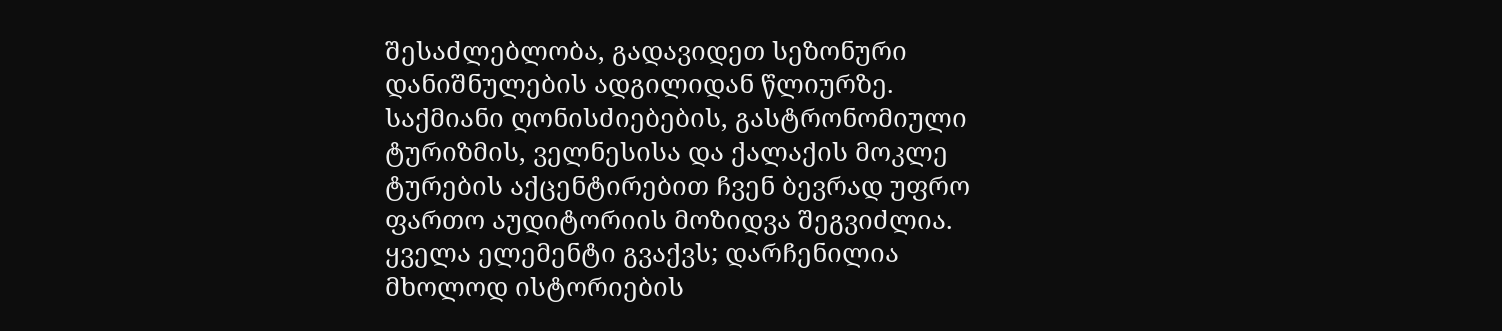შესაძლებლობა, გადავიდეთ სეზონური დანიშნულების ადგილიდან წლიურზე. საქმიანი ღონისძიებების, გასტრონომიული ტურიზმის, ველნესისა და ქალაქის მოკლე ტურების აქცენტირებით ჩვენ ბევრად უფრო ფართო აუდიტორიის მოზიდვა შეგვიძლია. ყველა ელემენტი გვაქვს; დარჩენილია მხოლოდ ისტორიების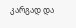კარგად და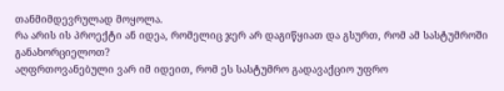თანმიმდევრულად მოყოლა.
რა არის ის პროექტი ან იდეა, რომელიც ჯერ არ დაგიწყიათ და გსურთ, რომ ამ სასტუმროში განახორციელოთ?
აღფრთოვანებული ვარ იმ იდეით, რომ ეს სასტუმრო გადავაქციო უფრო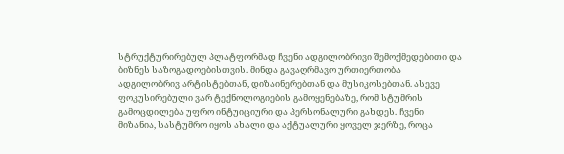სტრუქტურირებულ პლატფორმად ჩვენი ადგილობრივი შემოქმედებითი და ბიზნეს საზოგადოებისთვის. მინდა გავაღრმავო ურთიერთობა ადგილობრივ არტისტებთან, დიზაინერებთან და მუსიკოსებთან. ასევე ფოკუსირებული ვარ ტექნოლოგიების გამოყენებაზე, რომ სტუმრის გამოცდილება უფრო ინტუიციური და პერსონალური გახდეს. ჩვენი მიზანია, სასტუმრო იყოს ახალი და აქტუალური ყოველ ჯერზე, როცა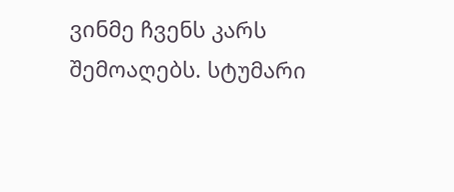ვინმე ჩვენს კარს შემოაღებს. სტუმარი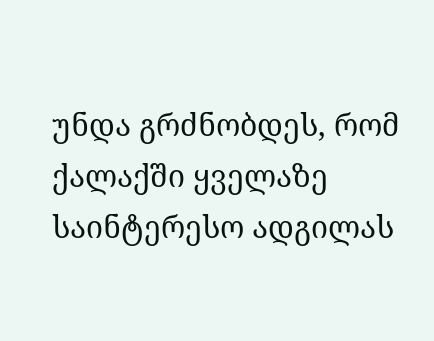უნდა გრძნობდეს, რომ ქალაქში ყველაზე საინტერესო ადგილას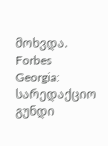მოხვდა.
Forbes Georgia: სარედაქციო გუნდი